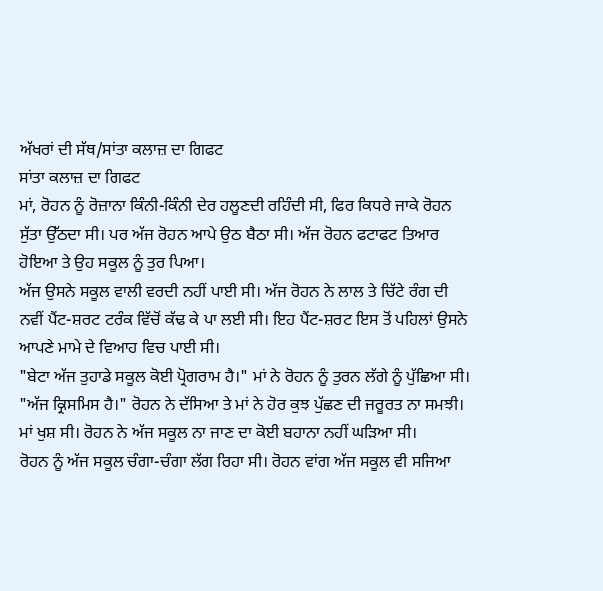ਅੱਖਰਾਂ ਦੀ ਸੱਥ/ਸਾਂਤਾ ਕਲਾਜ਼ ਦਾ ਗਿਫਟ
ਸਾਂਤਾ ਕਲਾਜ਼ ਦਾ ਗਿਫਟ
ਮਾਂ, ਰੋਹਨ ਨੂੰ ਰੋਜ਼ਾਨਾ ਕਿੰਨੀ-ਕਿੰਨੀ ਦੇਰ ਹਲੂਣਦੀ ਰਹਿੰਦੀ ਸੀ, ਫਿਰ ਕਿਧਰੇ ਜਾਕੇ ਰੋਹਨ ਸੁੱਤਾ ਉੱਠਦਾ ਸੀ। ਪਰ ਅੱਜ ਰੋਹਨ ਆਪੇ ਉਠ ਬੈਠਾ ਸੀ। ਅੱਜ ਰੋਹਨ ਫਟਾਫਟ ਤਿਆਰ ਹੋਇਆ ਤੇ ਉਹ ਸਕੂਲ ਨੂੰ ਤੁਰ ਪਿਆ।
ਅੱਜ ਉਸਨੇ ਸਕੂਲ ਵਾਲੀ ਵਰਦੀ ਨਹੀਂ ਪਾਈ ਸੀ। ਅੱਜ ਰੋਹਨ ਨੇ ਲਾਲ ਤੇ ਚਿੱਟੇ ਰੰਗ ਦੀ ਨਵੀਂ ਪੈਂਟ-ਸ਼ਰਟ ਟਰੰਕ ਵਿੱਚੋਂ ਕੱਢ ਕੇ ਪਾ ਲਈ ਸੀ। ਇਹ ਪੈਂਟ-ਸ਼ਰਟ ਇਸ ਤੋਂ ਪਹਿਲਾਂ ਉਸਨੇ ਆਪਣੇ ਮਾਮੇ ਦੇ ਵਿਆਹ ਵਿਚ ਪਾਈ ਸੀ।
"ਬੇਟਾ ਅੱਜ ਤੁਹਾਡੇ ਸਕੂਲ ਕੋਈ ਪ੍ਰੋਗਰਾਮ ਹੈ।" ਮਾਂ ਨੇ ਰੋਹਨ ਨੂੰ ਤੁਰਨ ਲੱਗੇ ਨੂੰ ਪੁੱਛਿਆ ਸੀ।
"ਅੱਜ ਕ੍ਰਿਸਮਿਸ ਹੈ।" ਰੋਹਨ ਨੇ ਦੱਸਿਆ ਤੇ ਮਾਂ ਨੇ ਹੋਰ ਕੁਝ ਪੁੱਛਣ ਦੀ ਜਰੂਰਤ ਨਾ ਸਮਝੀ। ਮਾਂ ਖੁਸ਼ ਸੀ। ਰੋਹਨ ਨੇ ਅੱਜ ਸਕੂਲ ਨਾ ਜਾਣ ਦਾ ਕੋਈ ਬਹਾਨਾ ਨਹੀਂ ਘੜਿਆ ਸੀ।
ਰੋਹਨ ਨੂੰ ਅੱਜ ਸਕੂਲ ਚੰਗਾ-ਚੰਗਾ ਲੱਗ ਰਿਹਾ ਸੀ। ਰੋਹਨ ਵਾਂਗ ਅੱਜ ਸਕੂਲ ਵੀ ਸਜਿਆ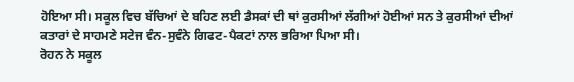ਹੋਇਆ ਸੀ। ਸਕੂਲ ਵਿਚ ਬੱਚਿਆਂ ਦੇ ਬਹਿਣ ਲਈ ਡੈਸਕਾਂ ਦੀ ਥਾਂ ਕੁਰਸੀਆਂ ਲੱਗੀਆਂ ਹੋਈਆਂ ਸਨ ਤੇ ਕੁਰਸੀਆਂ ਦੀਆਂ ਕਤਾਰਾਂ ਦੇ ਸਾਹਮਣੇ ਸਟੇਜ ਵੰਨ-ਸੁਵੰਨੇ ਗਿਫਟ-ਪੈਕਟਾਂ ਨਾਲ ਭਰਿਆ ਪਿਆ ਸੀ।
ਰੋਹਨ ਨੇ ਸਕੂਲ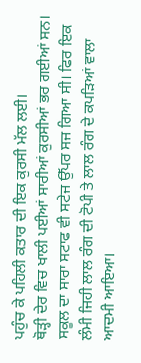ਪਹੁੰਚ ਕੇ ਪਹਿਲੀ ਕਤਾਰ ਦੀ ਇਕ ਕੁਰਸੀ ਮੱਲ ਲਈ।
ਥੋੜ੍ਹੀ ਦੇਰ ਵਿਚ ਖਾਲੀ ਪਈਆਂ ਸਾਰੀਆਂ ਕੁਰਸੀਆਂ ਭਰ ਗਈਆਂ ਸਨ। ਸਕੂਲ ਦਾ ਸਾਰਾ ਸਟਾਫ ਵੀ ਸਟੇਜ ਉੱਪਰ ਸਜ ਗਿਆ ਸੀ। ਫਿਰ ਇਕ ਲੰਮੀ ਜਿਹੀ ਲਾਲ ਰੰਗ ਦੀ ਟੋਪੀ ਤੇ ਲਾਲ ਰੰਗ ਦੇ ਕਪੜਿਆਂ ਵਾਲਾ ਆਦਮੀ ਆਇਆ।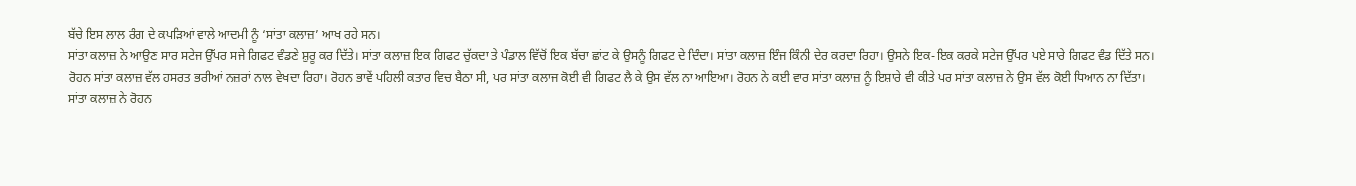ਬੱਚੇ ਇਸ ਲਾਲ ਰੰਗ ਦੇ ਕਪੜਿਆਂ ਵਾਲੇ ਆਦਮੀ ਨੂੰ ‘ਸਾਂਤਾ ਕਲਾਜ਼’ ਆਖ ਰਹੇ ਸਨ।
ਸਾਂਤਾ ਕਲਾਜ਼ ਨੇ ਆਉਣ ਸਾਰ ਸਟੇਜ ਉੱਪਰ ਸਜੇ ਗਿਫਟ ਵੰਡਣੇ ਸ਼ੁਰੂ ਕਰ ਦਿੱਤੇ। ਸਾਂਤਾ ਕਲਾਜ਼ ਇਕ ਗਿਫਟ ਚੁੱਕਦਾ ਤੇ ਪੰਡਾਲ ਵਿੱਚੋਂ ਇਕ ਬੱਚਾ ਛਾਂਟ ਕੇ ਉਸਨੂੰ ਗਿਫਟ ਦੇ ਦਿੰਦਾ। ਸਾਂਤਾ ਕਲਾਜ਼ ਇੰਜ ਕਿੰਨੀ ਦੇਰ ਕਰਦਾ ਰਿਹਾ। ਉਸਨੇ ਇਕ-ਇਕ ਕਰਕੇ ਸਟੇਜ ਉੱਪਰ ਪਏ ਸਾਰੇ ਗਿਫਟ ਵੰਡ ਦਿੱਤੇ ਸਨ।
ਰੋਹਨ ਸਾਂਤਾ ਕਲਾਜ਼ ਵੱਲ ਹਸਰਤ ਭਰੀਆਂ ਨਜ਼ਰਾਂ ਨਾਲ ਵੇਖਦਾ ਰਿਹਾ। ਰੋਹਨ ਭਾਵੇਂ ਪਹਿਲੀ ਕਤਾਰ ਵਿਚ ਬੈਠਾ ਸੀ, ਪਰ ਸਾਂਤਾ ਕਲਾਜ ਕੋਈ ਵੀ ਗਿਫਟ ਲੈ ਕੇ ਉਸ ਵੱਲ ਨਾ ਆਇਆ। ਰੋਹਨ ਨੇ ਕਈ ਵਾਰ ਸਾਂਤਾ ਕਲਾਜ਼ ਨੂੰ ਇਸ਼ਾਰੇ ਵੀ ਕੀਤੇ ਪਰ ਸਾਂਤਾ ਕਲਾਜ਼ ਨੇ ਉਸ ਵੱਲ ਕੋਈ ਧਿਆਨ ਨਾ ਦਿੱਤਾ।
ਸਾਂਤਾ ਕਲਾਜ਼ ਨੇ ਰੋਹਨ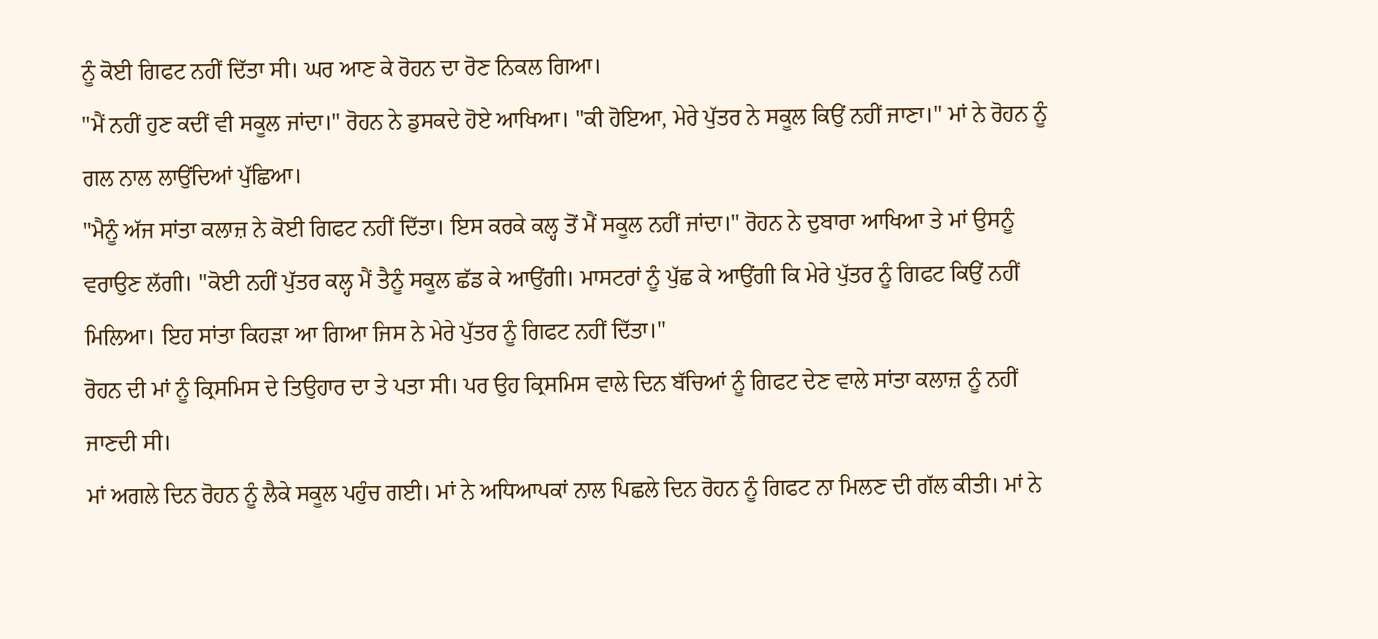ਨੂੰ ਕੋਈ ਗਿਫਟ ਨਹੀਂ ਦਿੱਤਾ ਸੀ। ਘਰ ਆਣ ਕੇ ਰੋਹਨ ਦਾ ਰੋਣ ਨਿਕਲ ਗਿਆ।
"ਮੈਂ ਨਹੀਂ ਹੁਣ ਕਦੀਂ ਵੀ ਸਕੂਲ ਜਾਂਦਾ।" ਰੋਹਨ ਨੇ ਡੁਸਕਦੇ ਹੋਏ ਆਖਿਆ। "ਕੀ ਹੋਇਆ, ਮੇਰੇ ਪੁੱਤਰ ਨੇ ਸਕੂਲ ਕਿਉਂ ਨਹੀਂ ਜਾਣਾ।" ਮਾਂ ਨੇ ਰੋਹਨ ਨੂੰ ਗਲ ਨਾਲ ਲਾਉਂਦਿਆਂ ਪੁੱਛਿਆ।
"ਮੈਨੂੰ ਅੱਜ ਸਾਂਤਾ ਕਲਾਜ਼ ਨੇ ਕੋਈ ਗਿਫਟ ਨਹੀਂ ਦਿੱਤਾ। ਇਸ ਕਰਕੇ ਕਲ੍ਹ ਤੋਂ ਮੈਂ ਸਕੂਲ ਨਹੀਂ ਜਾਂਦਾ।" ਰੋਹਨ ਨੇ ਦੁਬਾਰਾ ਆਖਿਆ ਤੇ ਮਾਂ ਉਸਨੂੰ ਵਰਾਉਣ ਲੱਗੀ। "ਕੋਈ ਨਹੀਂ ਪੁੱਤਰ ਕਲ੍ਹ ਮੈਂ ਤੈਨੂੰ ਸਕੂਲ ਛੱਡ ਕੇ ਆਉਂਗੀ। ਮਾਸਟਰਾਂ ਨੂੰ ਪੁੱਛ ਕੇ ਆਉਂਗੀ ਕਿ ਮੇਰੇ ਪੁੱਤਰ ਨੂੰ ਗਿਫਟ ਕਿਉਂ ਨਹੀਂ ਮਿਲਿਆ। ਇਹ ਸਾਂਤਾ ਕਿਹੜਾ ਆ ਗਿਆ ਜਿਸ ਨੇ ਮੇਰੇ ਪੁੱਤਰ ਨੂੰ ਗਿਫਟ ਨਹੀਂ ਦਿੱਤਾ।"
ਰੋਹਨ ਦੀ ਮਾਂ ਨੂੰ ਕ੍ਰਿਸਮਿਸ ਦੇ ਤਿਉਹਾਰ ਦਾ ਤੇ ਪਤਾ ਸੀ। ਪਰ ਉਹ ਕ੍ਰਿਸਮਿਸ ਵਾਲੇ ਦਿਨ ਬੱਚਿਆਂ ਨੂੰ ਗਿਫਟ ਦੇਣ ਵਾਲੇ ਸਾਂਤਾ ਕਲਾਜ਼ ਨੂੰ ਨਹੀਂ ਜਾਣਦੀ ਸੀ।
ਮਾਂ ਅਗਲੇ ਦਿਨ ਰੋਹਨ ਨੂੰ ਲੈਕੇ ਸਕੂਲ ਪਹੁੰਚ ਗਈ। ਮਾਂ ਨੇ ਅਧਿਆਪਕਾਂ ਨਾਲ ਪਿਛਲੇ ਦਿਨ ਰੋਹਨ ਨੂੰ ਗਿਫਟ ਨਾ ਮਿਲਣ ਦੀ ਗੱਲ ਕੀਤੀ। ਮਾਂ ਨੇ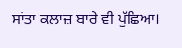ਸਾਂਤਾ ਕਲਾਜ਼ ਬਾਰੇ ਵੀ ਪੁੱਛਿਆ।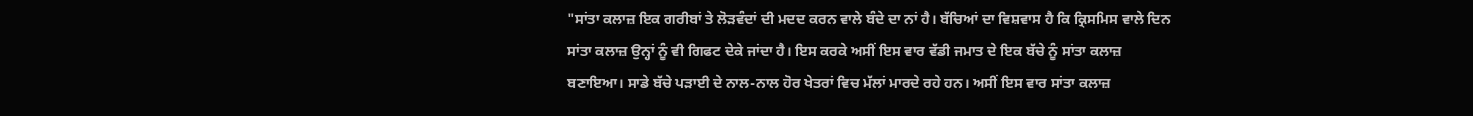"ਸਾਂਤਾ ਕਲਾਜ਼ ਇਕ ਗਰੀਬਾਂ ਤੇ ਲੋੜਵੰਦਾਂ ਦੀ ਮਦਦ ਕਰਨ ਵਾਲੇ ਬੰਦੇ ਦਾ ਨਾਂ ਹੈ। ਬੱਚਿਆਂ ਦਾ ਵਿਸ਼ਵਾਸ ਹੈ ਕਿ ਕ੍ਰਿਸਮਿਸ ਵਾਲੇ ਦਿਨ ਸਾਂਤਾ ਕਲਾਜ਼ ਉਨ੍ਹਾਂ ਨੂੰ ਵੀ ਗਿਫਟ ਦੇਕੇ ਜਾਂਦਾ ਹੈ। ਇਸ ਕਰਕੇ ਅਸੀਂ ਇਸ ਵਾਰ ਵੱਡੀ ਜਮਾਤ ਦੇ ਇਕ ਬੱਚੇ ਨੂੰ ਸਾਂਤਾ ਕਲਾਜ਼ ਬਣਾਇਆ। ਸਾਡੇ ਬੱਚੇ ਪੜਾਈ ਦੇ ਨਾਲ-ਨਾਲ ਹੋਰ ਖੇਤਰਾਂ ਵਿਚ ਮੱਲਾਂ ਮਾਰਦੇ ਰਹੇ ਹਨ। ਅਸੀਂ ਇਸ ਵਾਰ ਸਾਂਤਾ ਕਲਾਜ਼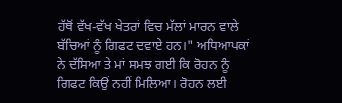ਹੱਥੋਂ ਵੱਖ-ਵੱਖ ਖੇਤਰਾਂ ਵਿਚ ਮੱਲਾਂ ਮਾਰਨ ਵਾਲੇ ਬੱਚਿਆਂ ਨੂੰ ਗਿਫਟ ਦਵਾਏ ਹਨ।" ਅਧਿਆਪਕਾਂ ਨੇ ਦੱਸਿਆ ਤੇ ਮਾਂ ਸਮਝ ਗਈ ਕਿ ਰੋਹਨ ਨੂੰ ਗਿਫਟ ਕਿਉਂ ਨਹੀਂ ਮਿਲਿਆ। ਰੋਹਨ ਲਈ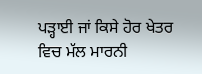ਪੜ੍ਹਾਈ ਜਾਂ ਕਿਸੇ ਹੋਰ ਖੇਤਰ ਵਿਚ ਮੱਲ ਮਾਰਨੀ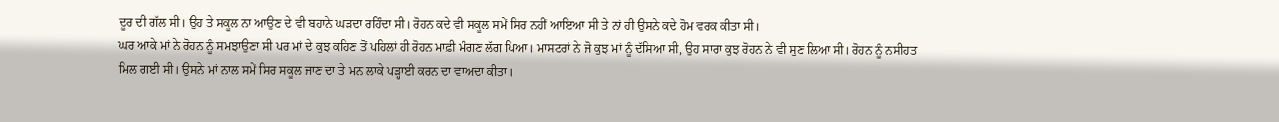ਦੂਰ ਦੀ ਗੱਲ ਸੀ। ਉਹ ਤੇ ਸਕੂਲ ਨਾ ਆਉਣ ਦੇ ਵੀ ਬਹਾਨੇ ਘੜਦਾ ਰਹਿੰਦਾ ਸੀ। ਰੋਹਨ ਕਦੇ ਵੀ ਸਕੂਲ ਸਮੇਂ ਸਿਰ ਨਹੀਂ ਆਇਆ ਸੀ ਤੇ ਨਾਂ ਹੀ ਉਸਨੇ ਕਦੇ ਹੋਮ ਵਰਕ ਕੀਤਾ ਸੀ।
ਘਰ ਆਕੇ ਮਾਂ ਨੇ ਰੋਹਨ ਨੂੰ ਸਮਝਾਉਣਾ ਸੀ ਪਰ ਮਾਂ ਦੇ ਕੁਝ ਕਹਿਣ ਤੋਂ ਪਹਿਲਾਂ ਹੀ ਰੋਹਨ ਮਾਫ਼ੀ ਮੰਗਣ ਲੱਗ ਪਿਆ। ਮਾਸਟਰਾਂ ਨੇ ਜੋ ਕੁਝ ਮਾਂ ਨੂੰ ਦੱਸਿਆ ਸੀ, ਉਹ ਸਾਰਾ ਕੁਝ ਰੋਹਨ ਨੇ ਵੀ ਸੁਣ ਲਿਆ ਸੀ। ਰੋਹਨ ਨੂੰ ਨਸੀਹਤ ਮਿਲ ਗਈ ਸੀ। ਉਸਨੇ ਮਾਂ ਨਾਲ ਸਮੇਂ ਸਿਰ ਸਕੂਲ ਜਾਣ ਦਾ ਤੇ ਮਨ ਲਾਕੇ ਪੜ੍ਹਾਈ ਕਰਨ ਦਾ ਵਾਅਦਾ ਕੀਤਾ।